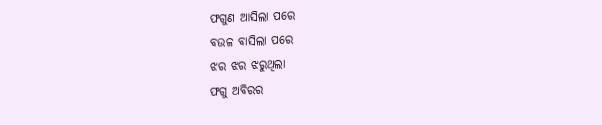ଫଗୁଣ ଆସିଲା ପରେ
ବଉଳ ବାସିଲା ପରେ
ଝର ଝର ଝରୁଥିଲା
ଫଗୁ ଅବିରର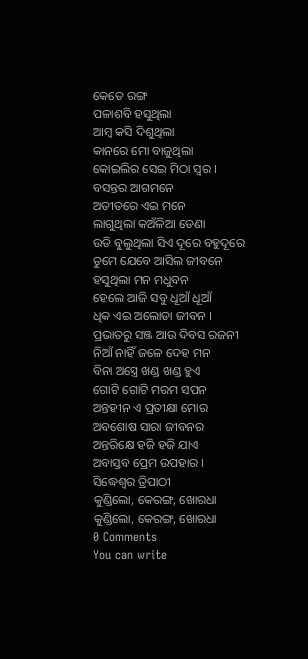କେତେ ରଙ୍ଗ
ପଳାଶବି ହସୁଥିଲା
ଆମ୍ବ କସି ଦିଶୁଥିଲା
କାନରେ ମୋ ବାଜୁଥିଲା
କୋଇଲିର ସେଇ ମିଠା ସ୍ୱର ।
ବସନ୍ତର ଆଗମନେ
ଅତୀତରେ ଏଇ ମନେ
ଲାଗୁଥିଲା କଅଁଳିଆ ଡେଣା
ଉଡି ବୁଲୁଥିଲା ସିଏ ଦୂରେ ବହୁଦୂରେ
ତୁମେ ଯେବେ ଆସିଲ ଜୀବନେ
ହସୁଥିଲା ମନ ମଧୁବନ
ହେଲେ ଆଜି ସବୁ ଧୂଆଁ ଧୂଆଁ
ଧିକ ଏଇ ଅଲୋଡା ଜୀବନ ।
ପ୍ରଭାତରୁ ସଞ୍ଜ ଆଉ ଦିବସ ରଜନୀ
ନିଆଁ ନାହିଁ ଜଳେ ଦେହ ମନ
ବିନା ଅସ୍ତ୍ରେ ଖଣ୍ଡ ଖଣ୍ଡ ହୁଏ
ଗୋଟି ଗୋଟି ମରମ ସପନ
ଅନ୍ତହୀନ ଏ ପ୍ରତୀକ୍ଷା ମୋର
ଅବଶୋଷ ସାରା ଜୀବନର
ଅନ୍ତରିକ୍ଷେ ହଜି ହଜି ଯାଏ
ଅବାସ୍ତବ ପ୍ରେମ ଉପହାର ।
ସିଦ୍ଧେଶ୍ଵର ତ୍ରିପାଠୀ
କୁଣ୍ଡିଲୋ, କେରଙ୍ଗ, ଖୋରଧା
କୁଣ୍ଡିଲୋ, କେରଙ୍ଗ, ଖୋରଧା
0 Comments
You can write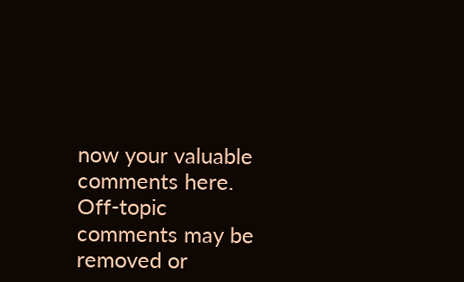now your valuable comments here. Off-topic comments may be removed or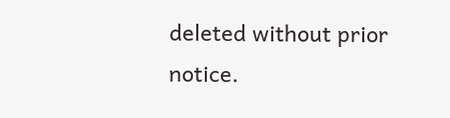deleted without prior notice.